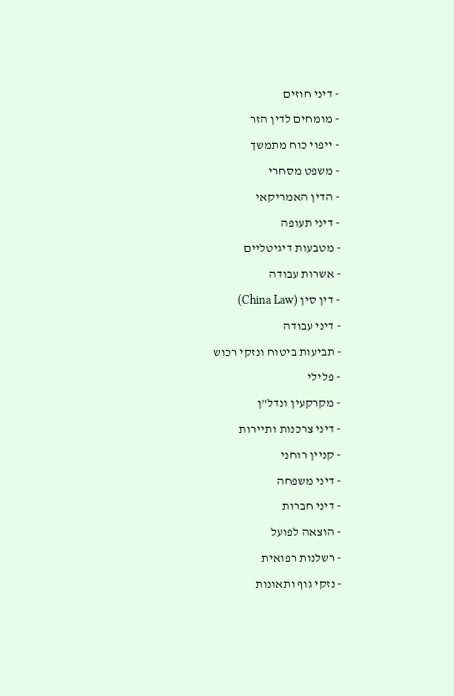- דיני חוזים
- מומחים לדין הזר
- ייפוי כוח מתמשך
- משפט מסחרי
- הדין האמריקאי
- דיני תעופה
- מטבעות דיגיטליים
- אשרות עבודה
- דין סין (China Law)
- דיני עבודה
- תביעות ביטוח ונזקי רכוש
- פלילי
- מקרקעין ונדל"ן
- דיני צרכנות ותיירות
- קניין רוחני
- דיני משפחה
- דיני חברות
- הוצאה לפועל
- רשלנות רפואית
- נזקי גוף ותאונות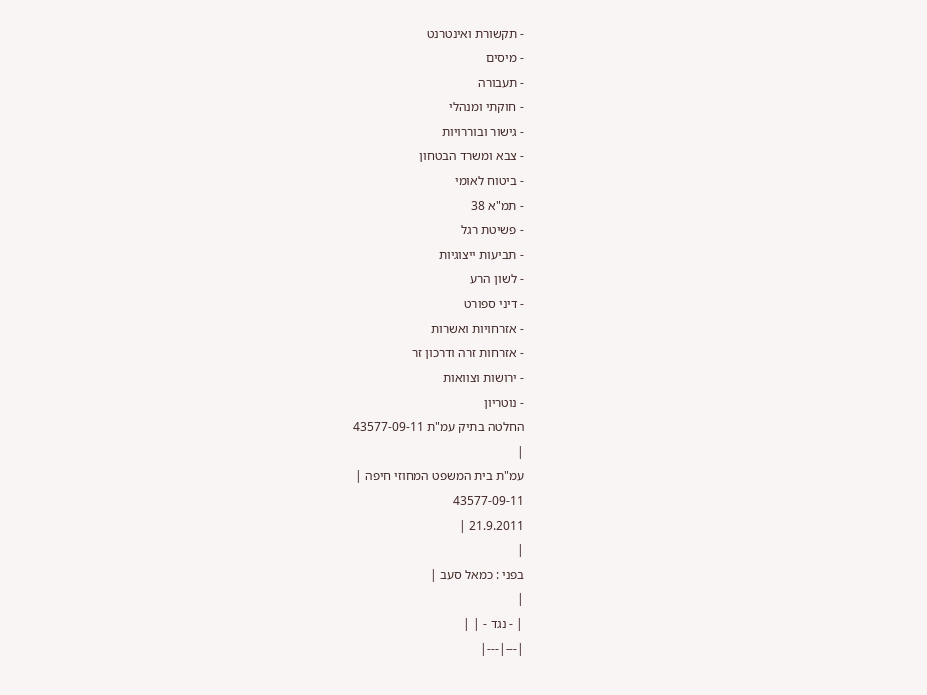- תקשורת ואינטרנט
- מיסים
- תעבורה
- חוקתי ומנהלי
- גישור ובוררויות
- צבא ומשרד הבטחון
- ביטוח לאומי
- תמ"א 38
- פשיטת רגל
- תביעות ייצוגיות
- לשון הרע
- דיני ספורט
- אזרחויות ואשרות
- אזרחות זרה ודרכון זר
- ירושות וצוואות
- נוטריון
החלטה בתיק עמ"ת 43577-09-11
|
עמ"ת בית המשפט המחוזי חיפה |
43577-09-11
21.9.2011 |
|
בפני : כמאל סעב |
|
| - נגד - | |
|---|---|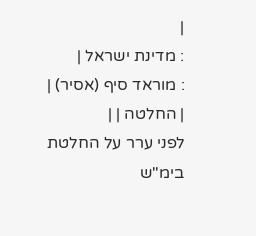|
: מדינת ישראל |
: מוראד סיף (אסיר) |
| החלטה | |
לפני ערר על החלטת בימ"ש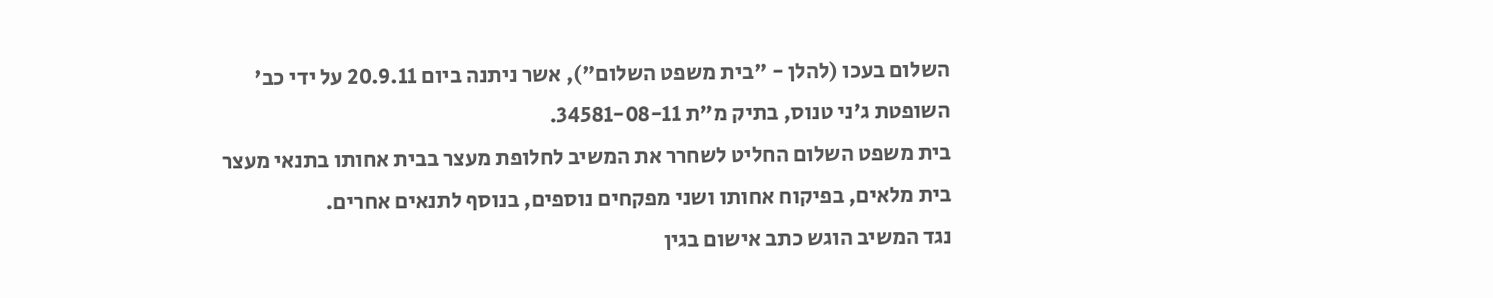השלום בעכו (להלן - "בית משפט השלום"), אשר ניתנה ביום 20.9.11 על ידי כב' השופטת ג'ני טנוס, בתיק מ"ת 34581-08-11.
בית משפט השלום החליט לשחרר את המשיב לחלופת מעצר בבית אחותו בתנאי מעצר בית מלאים, בפיקוח אחותו ושני מפקחים נוספים, בנוסף לתנאים אחרים.
נגד המשיב הוגש כתב אישום בגין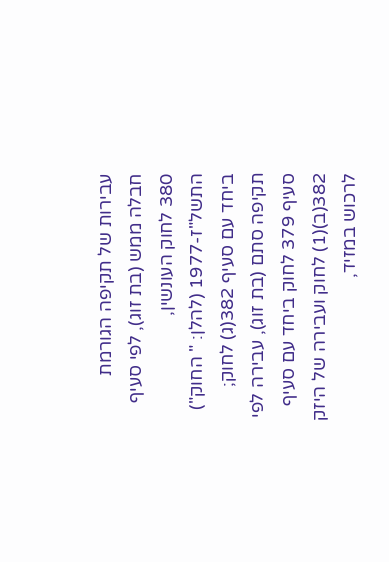עבירות של תקיפה הגורמת חבלה ממש (בת זוג), לפי סעיף 380 לחוק העונשין, התשל"ז-1977 (להלן: " החוק") ביחד עם סעיף 382(ג) לחוק; תקיפה סתם (בת זוג), עבירה לפי סעיף 379 לחוק ביחד עם סעיף 382(ב)(1) לחוק ועבירה של היזק לרכוש במזיד,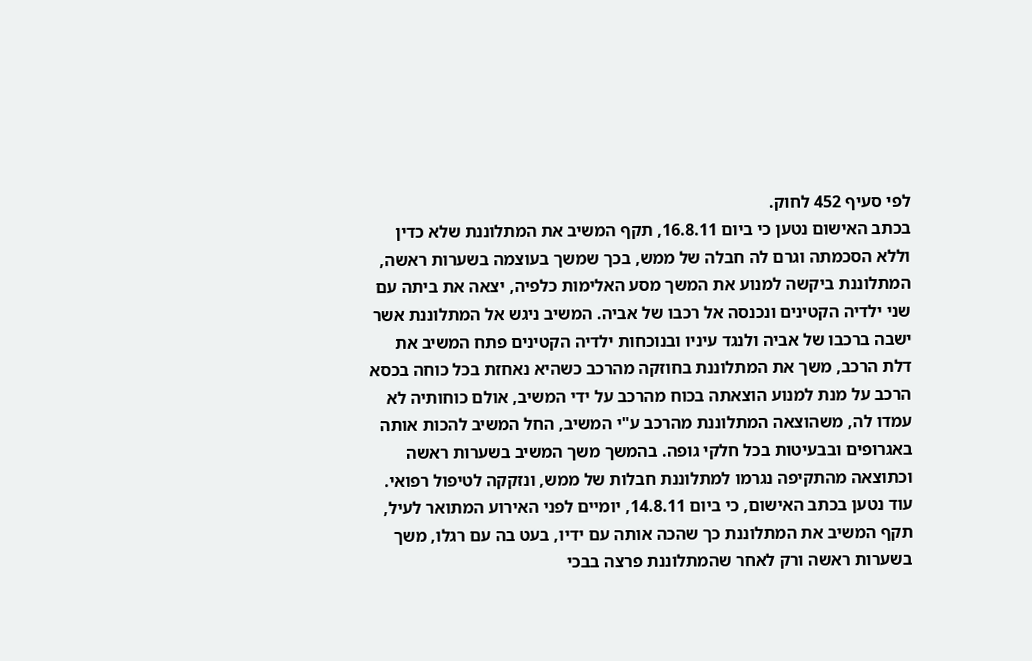לפי סעיף 452 לחוק.
בכתב האישום נטען כי ביום 16.8.11, תקף המשיב את המתלוננת שלא כדין וללא הסכמתה וגרם לה חבלה של ממש, בכך שמשך בעוצמה בשערות ראשה, המתלוננת ביקשה למנוע את המשך מסע האלימות כלפיה, יצאה את ביתה עם שני ילדיה הקטינים ונכנסה אל רכבו של אביה. המשיב ניגש אל המתלוננת אשר ישבה ברכבו של אביה ולנגד עיניו ובנוכחות ילדיה הקטינים פתח המשיב את דלת הרכב, משך את המתלוננת בחוזקה מהרכב כשהיא נאחזת בכל כוחה בכסא הרכב על מנת למנוע הוצאתה בכוח מהרכב על ידי המשיב, אולם כוחותיה לא עמדו לה, משהוצאה המתלוננת מהרכב ע"י המשיב, החל המשיב להכות אותה באגרופים ובבעיטות בכל חלקי גופה. בהמשך משך המשיב בשערות ראשה וכתוצאה מהתקיפה נגרמו למתלוננת חבלות של ממש, ונזקקה לטיפול רפואי. עוד נטען בכתב האישום, כי ביום 14.8.11, יומיים לפני האירוע המתואר לעיל, תקף המשיב את המתלוננת כך שהכה אותה עם ידיו, בעט בה עם רגלו, משך בשערות ראשה ורק לאחר שהמתלוננת פרצה בבכי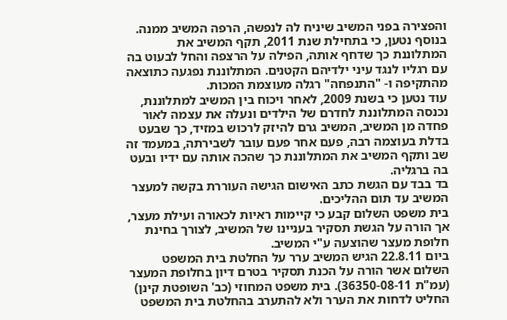והפצירה בפני המשיב שיניח לה לנפשה, הרפה המשיב ממנה.
בנוסף נטען, כי בתחילת שנת 2011, תקף המשיב את המתלוננת כך שדחף אותה, הפילה על הרצפה והחל לבעוט בה עם רגליו לנגד עיני ילדיהם הקטנים. המתלוננת נפגעה כתוצאה מהתקיפה ו- "התנפחה" רגלה מעוצמת המכות.
עוד נטען כי בשנת 2009, לאחר ויכוח בין המשיב למתלוננת, נכנסה המתלוננת לחדרם של הילדים ונעלה את עצמה לאור פחדה מן המשיב, המשיב גרם להיזק לרכוש במזיד, כך שבעט בדלת בעוצמה רבה, פעם אחר פעם עובר לשבירתה, במעמד זה שב ותקף המשיב את המתלוננת כך שהכה אותה עם ידיו ובעט בה ברגליה.
בד בבד עם הגשת כתב האישום הגישה העוררת בקשה למעצר המשיב עד תום ההליכים.
בית משפט השלום קבע כי קיימות ראיות לכאורה ועילת מעצר, אך הורה על הגשת תסקיר בעניינו של המשיב, לצורך בחינת חלופת מעצר שהוצעה ע"י המשיב.
ביום 22.8.11 הגיש המשיב ערר על החלטת בית המשפט השלום אשר הורה על הכנת תסקיר בטרם דיון בחלופת המעצר (עמ"ת 36350-08-11). בית משפט המחוזי (כב' השופטת קינן) החליט לדחות את הערר ולא להתערב בהחלטת בית המשפט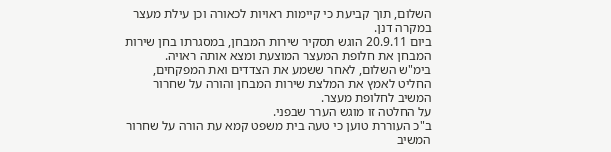השלום, תוך קביעת כי קיימות ראויות לכאורה וכן עילת מעצר במקרה דנן.
ביום 20.9.11 הוגש תסקיר שירות המבחן, במסגרתו בחן שירות המבחן את חלופת המעצר המוצעת ומצא אותה ראויה.
בימ"ש השלום, לאחר ששמע את הצדדים ואת המפקחים, החליט לאמץ את המלצת שירות המבחן והורה על שחרור המשיב לחלופת מעצר.
על החלטה זו מוגש הערר שבפני.
ב"כ העוררת טוען כי טעה בית משפט קמא עת הורה על שחרור המשיב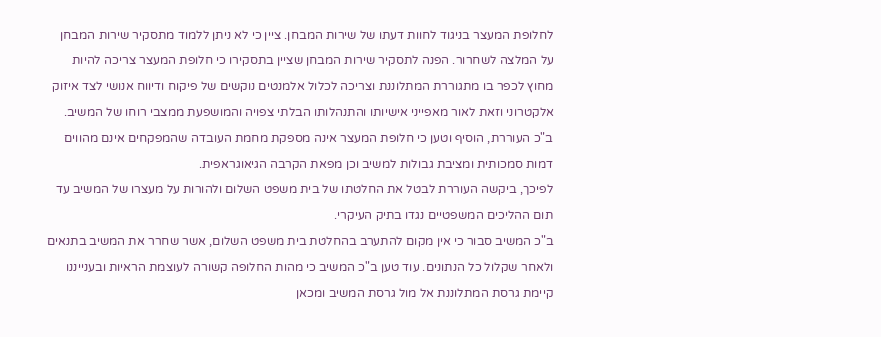לחלופת המעצר בניגוד לחוות דעתו של שירות המבחן. ציין כי לא ניתן ללמוד מתסקיר שירות המבחן על המלצה לשחרור. הפנה לתסקיר שירות המבחן שציין בתסקירו כי חלופת המעצר צריכה להיות מחוץ לכפר בו מתגוררת המתלוננת וצריכה לכלול אלמנטים נוקשים של פיקוח ודיווח אנושי לצד איזוק אלקטרוני וזאת לאור מאפייני אישיותו והתנהלותו הבלתי צפויה והמושפעת ממצבי רוחו של המשיב.
ב"כ העוררת, הוסיף וטען כי חלופת המעצר אינה מספקת מחמת העובדה שהמפקחים אינם מהווים דמות סמכותית ומציבת גבולות למשיב וכן מפאת הקרבה הגיאוגראפית.
לפיכך, ביקשה העוררת לבטל את החלטתו של בית משפט השלום ולהורות על מעצרו של המשיב עד תום ההליכים המשפטיים נגדו בתיק העיקרי.
ב"כ המשיב סבור כי אין מקום להתערב בהחלטת בית משפט השלום, אשר שחרר את המשיב בתנאים ולאחר שקלול כל הנתונים. עוד טען ב"כ המשיב כי מהות החלופה קשורה לעוצמת הראיות ובענייננו קיימת גרסת המתלוננת אל מול גרסת המשיב ומכאן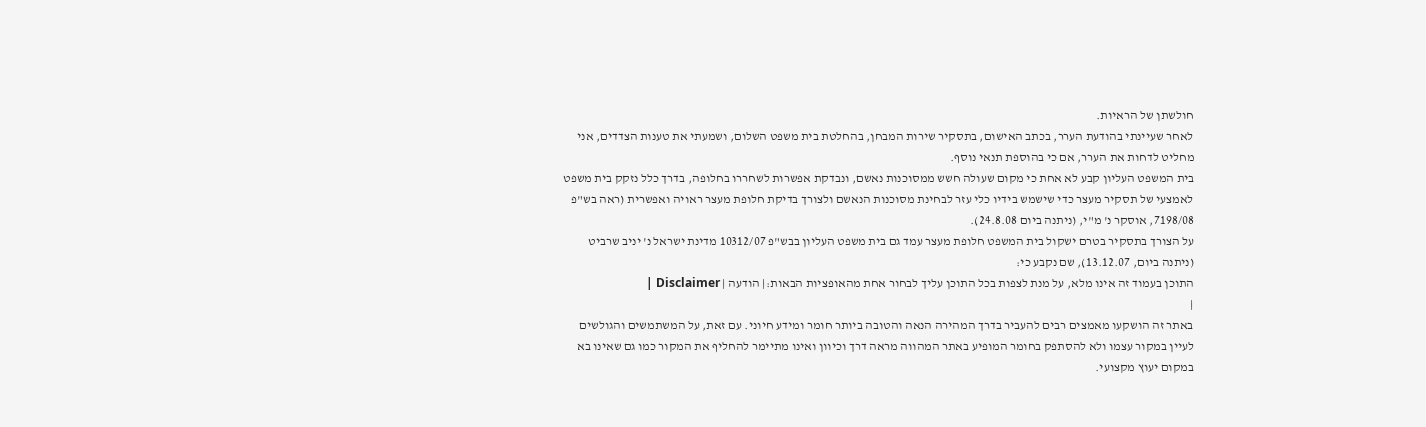חולשתן של הראיות.
לאחר שעיינתי בהודעת הערר, בכתב האישום, בתסקיר שירות המבחן, בהחלטת בית משפט השלום, ושמעתי את טענות הצדדים, אני מחליט לדחות את הערר, אם כי בהוספת תנאי נוסף.
בית המשפט העליון קבע לא אחת כי מקום שעולה חשש ממסוכנות נאשם, ונבדקת אפשרות לשחררו בחלופה, בדרך כלל נזקק בית משפט לאמצעי של תסקיר מעצר כדי שישמש בידיו כלי עזר לבחינת מסוכנות הנאשם ולצורך בדיקת חלופת מעצר ראויה ואפשרית (ראה בש"פ 7198/08, אוסקר נ' מ"י, (ניתנה ביום 24.8.08).
על הצורך בתסקיר בטרם ישקול בית המשפט חלופת מעצר עמד גם בית משפט העליון בבש"פ 10312/07 מדינת ישראל נ' יניב שרביט (ניתנה ביום, 13.12.07), שם נקבע כי:
התוכן בעמוד זה אינו מלא, על מנת לצפות בכל התוכן עליך לבחור אחת מהאופציות הבאות:| הודעה | Disclaimer |
|
באתר זה הושקעו מאמצים רבים להעביר בדרך המהירה הנאה והטובה ביותר חומר ומידע חיוני. עם זאת, על המשתמשים והגולשים לעיין במקור עצמו ולא להסתפק בחומר המופיע באתר המהווה מראה דרך וכיוון ואינו מתיימר להחליף את המקור כמו גם שאינו בא במקום יעוץ מקצועי.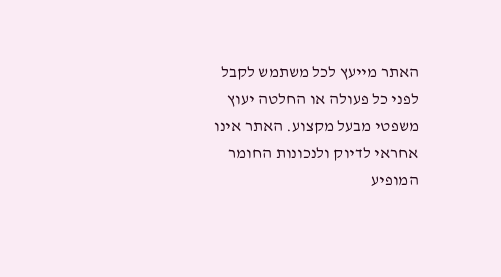האתר מייעץ לכל משתמש לקבל לפני כל פעולה או החלטה יעוץ משפטי מבעל מקצוע. האתר אינו אחראי לדיוק ולנכונות החומר המופיע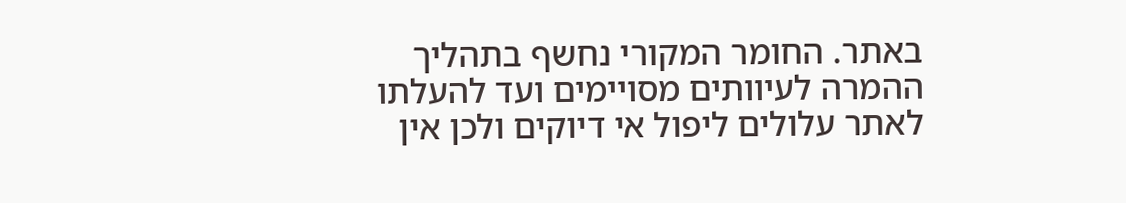באתר. החומר המקורי נחשף בתהליך ההמרה לעיוותים מסויימים ועד להעלתו לאתר עלולים ליפול אי דיוקים ולכן אין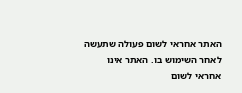האתר אחראי לשום פעולה שתעשה לאחר השימוש בו. האתר אינו אחראי לשום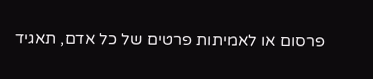פרסום או לאמיתות פרטים של כל אדם, תאגיד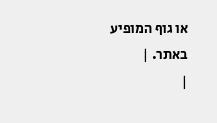או גוף המופיע באתר. |
|